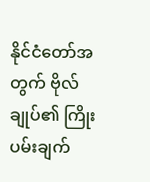နိုင်ငံတော်အတွက် ဗိုလ်ချုပ်၏ ကြိုးပမ်းချက်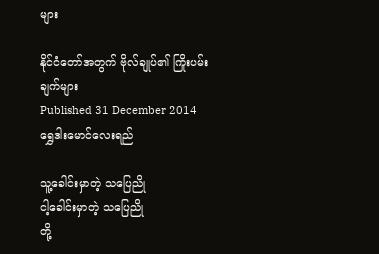များ

နိုင်ငံတော်အတွက် ဗိုလ်ချုပ်၏ ကြိုးပမ်းချက်များ
Published 31 December 2014
ရွှေဒါးမောင်လေးရည်

သူ့ခေါင်းမှာတဲ့ သပြေညို
ငါ့ခေါင်းမှာတဲ့ သပြေညို
တို့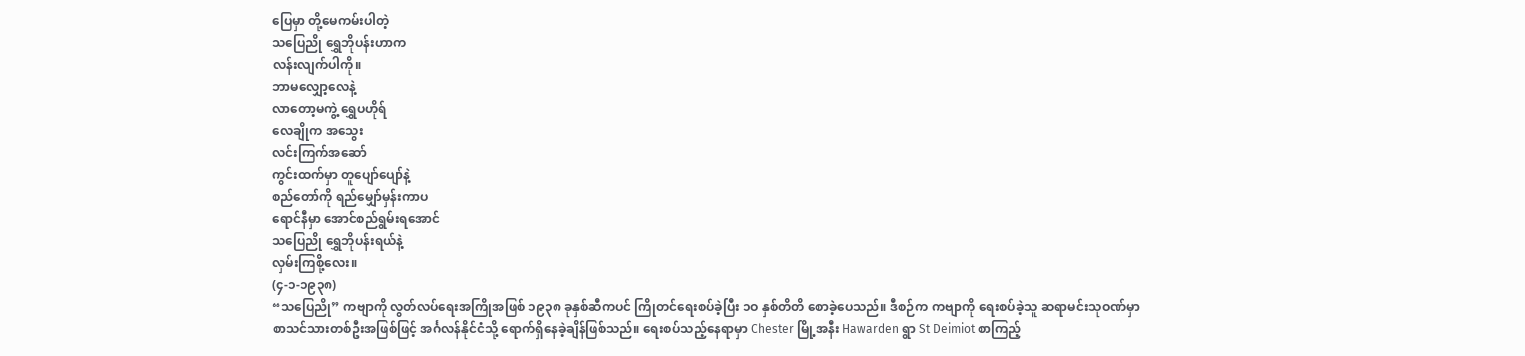ပြေမှာ တို့မေကမ်းပါတဲ့
သပြေညို ရွှေဘိုပန်းဟာက
လန်းလျက်ပါကို။
ဘာမလျှော့လေနဲ့
လာတော့မကွဲ့ ရွှေပဟိုရ်
လေချိုက အသွေး
လင်းကြက်အဆော်
ကွင်းထက်မှာ တူပျော်ပျော်နဲ့
စည်တော်ကို ရည်မျှော်မှန်းကာပ
ရောင်နီမှာ အောင်စည်ရွမ်းရအောင်
သပြေညို ရွှေဘိုပန်းရယ်နဲ့
လှမ်းကြစို့လေး။
(၄-၁-၁၉၃၈)
“သပြေညို” ကဗျာကို လွတ်လပ်ရေးအကြိုအဖြစ် ၁၉၃၈ ခုနှစ်ဆီကပင် ကြိုတင်ရေးစပ်ခဲ့ပြီး ၁ဝ နှစ်တိတိ စောခဲ့ပေသည်။ ဒီစဉ်က ကဗျာကို ရေးစပ်ခဲ့သူ ဆရာမင်းသုဝဏ်မှာ စာသင်သားတစ်ဦးအဖြစ်ဖြင့် အင်္ဂလန်နိုင်ငံသို့ ရောက်ရှိနေခဲ့ချိန်ဖြစ်သည်။ ရေးစပ်သည့်နေရာမှာ Chester မြို့အနီး Hawarden ရွာ St Deimiot စာကြည့်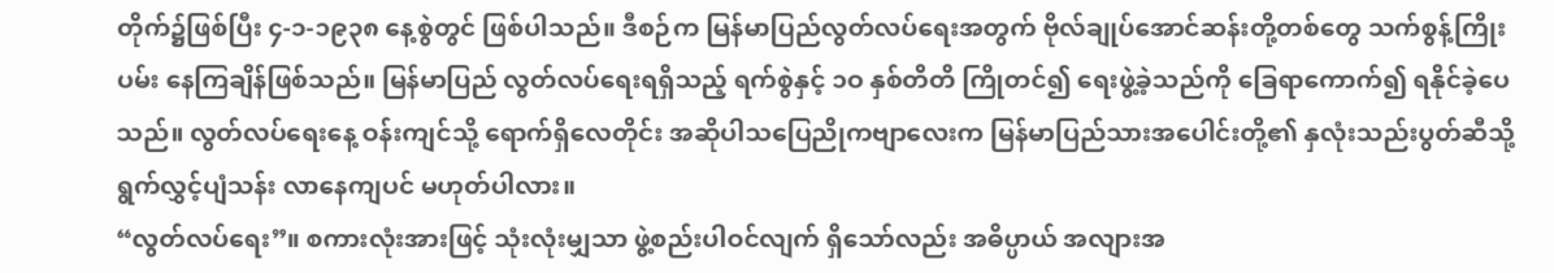တိုက်၌ဖြစ်ပြီး ၄-၁-၁၉၃၈ နေ့စွဲတွင် ဖြစ်ပါသည်။ ဒီစဉ်က မြန်မာပြည်လွတ်လပ်ရေးအတွက် ဗိုလ်ချုပ်အောင်ဆန်းတို့တစ်တွေ သက်စွန့်ကြိုးပမ်း နေကြချိန်ဖြစ်သည်။ မြန်မာပြည် လွတ်လပ်ရေးရရှိသည့် ရက်စွဲနှင့် ၁ဝ နှစ်တိတိ ကြိုတင်၍ ရေးဖွဲ့ခဲ့သည်ကို ခြေရာကောက်၍ ရနိုင်ခဲ့ပေသည်။ လွတ်လပ်ရေးနေ့ ဝန်းကျင်သို့ ရောက်ရှိလေတိုင်း အဆိုပါသပြေညိုကဗျာလေးက မြန်မာပြည်သားအပေါင်းတို့၏ နှလုံးသည်းပွတ်ဆီသို့ ရွက်လွှင့်ပျံသန်း လာနေကျပင် မဟုတ်ပါလား။
“လွတ်လပ်ရေး”။ စကားလုံးအားဖြင့် သုံးလုံးမျှသာ ဖွဲ့စည်းပါဝင်လျက် ရှိသော်လည်း အဓိပ္ပာယ် အလျားအ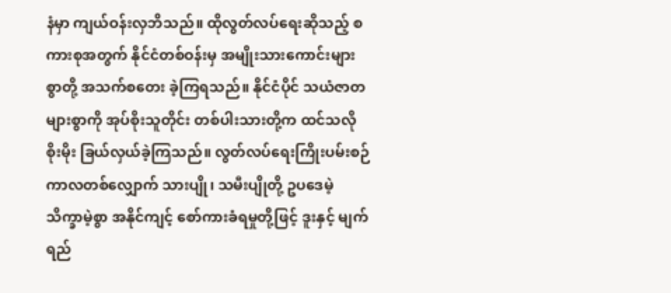နံမှာ ကျယ်ဝန်းလှဘိသည်။ ထိုလွတ်လပ်ရေးဆိုသည့် စကားစုအတွက် နိုင်ငံတစ်ဝန်းမှ အမျိုးသားကောင်းများစွာတို့ အသက်စတေး ခဲ့ကြရသည်။ နိုင်ငံပိုင် သယံဇာတများစွာကို အုပ်စိုးသူတိုင်း တစ်ပါးသားတို့က ထင်သလိုစိုးမိုး ခြယ်လှယ်ခဲ့ကြသည်။ လွတ်လပ်ရေးကြိုးပမ်းစဉ် ကာလတစ်လျှောက် သားပျို၊ သမီးပျိုတို့ ဥပဒေမဲ့ သိက္ခာမဲ့စွာ အနိုင်ကျင့် စော်ကားခံရမှုတို့ဖြင့် ဒူးနှင့် မျက်ရည်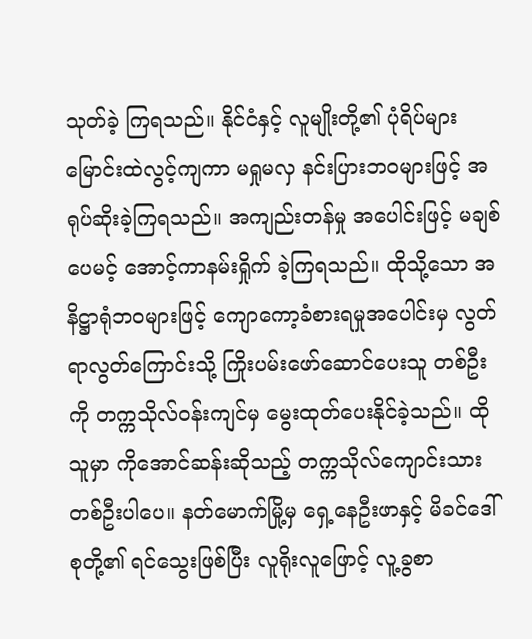သုတ်ခဲ့ ကြရသည်။ နိုင်ငံနှင့် လူမျိုးတို့၏ ပုံရိပ်များ မြောင်းထဲလွင့်ကျကာ မရှုမလှ နင်းပြားဘဝများဖြင့် အရုပ်ဆိုးခဲ့ကြရသည်။ အကျည်းတန်မှု အပေါင်းဖြင့် မချစ်ပေမင့် အောင့်ကာနမ်းရှိုက် ခဲ့ကြရသည်။ ထိုသို့သော အနိဋ္ဌာရုံဘဝများဖြင့် ကျောကော့ခံစားရမှုအပေါင်းမှ လွတ်ရာလွတ်ကြောင်းသို့ ကြိုးပမ်းဖော်ဆောင်ပေးသူ တစ်ဦးကို တက္ကသိုလ်ဝန်းကျင်မှ မွေးထုတ်ပေးနိုင်ခဲ့သည်။ ထိုသူမှာ ကိုအောင်ဆန်းဆိုသည့် တက္ကသိုလ်ကျောင်းသား တစ်ဦးပါပေ။ နတ်မောက်မြို့မှ ရှေ့နေဦးဖာနှင့် မိခင်ဒေါ်စုတို့၏ ရင်သွေးဖြစ်ပြီး လူရိုးလူဖြောင့် လူ့ခွစာ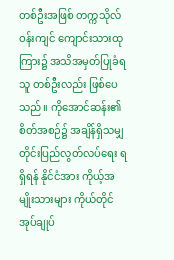တစ်ဦးအဖြစ် တက္ကသိုလ်ဝန်းကျင် ကျောင်းသားထုကြား၌ အသိအမှတ်ပြုခံရသူ တစ်ဦးလည်း ဖြစ်ပေသည်။ ကိုအောင်ဆန်း၏ စိတ်အစဉ်၌ အချိန်ရှိသမျှ တိုင်းပြည်လွတ်လပ်ရေး ရရှိရန် နိုင်ငံအား ကိုယ့်အမျိုးသားများ ကိုယ်တိုင်အုပ်ချုပ်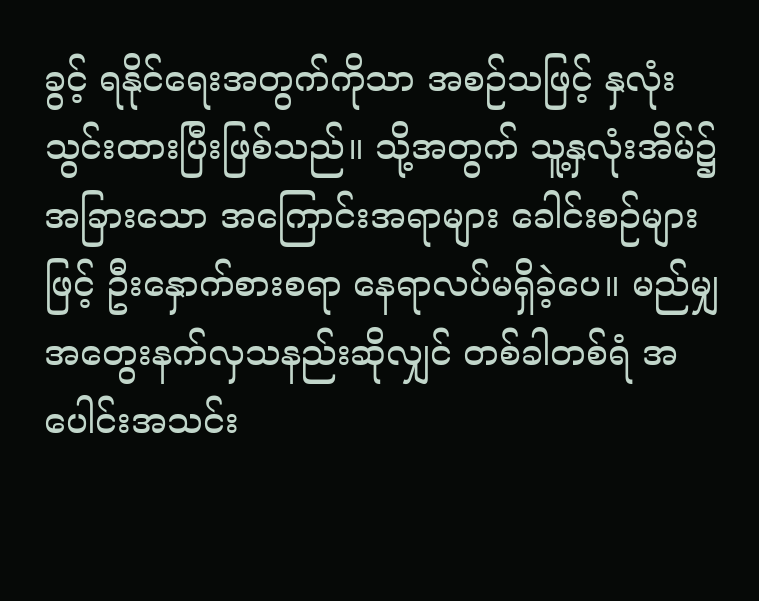ခွင့် ရနိုင်ရေးအတွက်ကိုသာ အစဉ်သဖြင့် နှလုံးသွင်းထားပြီးဖြစ်သည်။ သို့အတွက် သူ့နှလုံးအိမ်၌ အခြားသော အကြောင်းအရာများ ခေါင်းစဉ်များဖြင့် ဦးနှောက်စားစရာ နေရာလပ်မရှိခဲ့ပေ။ မည်မျှအတွေးနက်လှသနည်းဆိုလျှင် တစ်ခါတစ်ရံ အပေါင်းအသင်း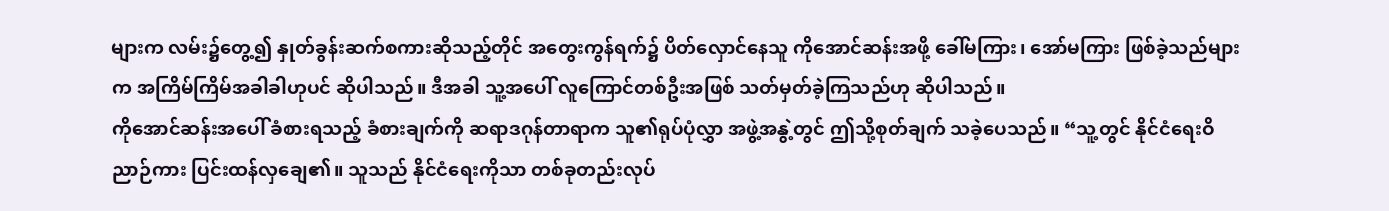များက လမ်း၌တွေ့၍ နှုတ်ခွန်းဆက်စကားဆိုသည့်တိုင် အတွေးကွန်ရက်၌ ပိတ်လှောင်နေသူ ကိုအောင်ဆန်းအဖို့ ခေါ်မကြား၊ အော်မကြား ဖြစ်ခဲ့သည်များက အကြိမ်ကြိမ်အခါခါဟုပင် ဆိုပါသည်။ ဒီအခါ သူ့အပေါ် လူကြောင်တစ်ဦးအဖြစ် သတ်မှတ်ခဲ့ကြသည်ဟု ဆိုပါသည်။
ကိုအောင်ဆန်းအပေါ် ခံစားရသည့် ခံစားချက်ကို ဆရာဒဂုန်တာရာက သူ၏ရုပ်ပုံလွှာ အဖွဲ့အနွဲ့တွင် ဤသို့စုတ်ချက် သခဲ့ပေသည်။ “သူ့တွင် နိုင်ငံရေးဝိညာဉ်ကား ပြင်းထန်လှချေ၏။ သူသည် နိုင်ငံရေးကိုသာ တစ်ခုတည်းလုပ်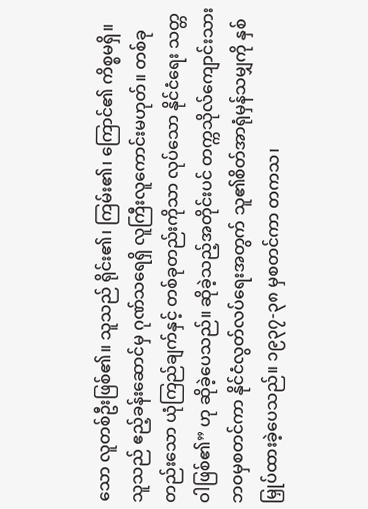သော လူတစ်ဦးဖြစ်၏။ သူသည် ရိုင်း၏၊ ကြမ်း၏၊ ကြောင်၏ ကိစ္စမရှိ။ သူသည် ဧည့်ခန်းဆောင်မှ ဂုဏ်သရေရှိ လူကြီးလူကောင်းမဟုတ်။ တစ်ခုတည်းသော ယုံကြည်ချက်နှင့် တစ်ခုတည်းကိုသာ လုပ်သော နိုင်ငံရေး သတ္တဝါဖြစ်၏” ဟု ဆိုခဲ့ပေသည်။ ဆိုခဲ့သည့်အတိုင်းပင် တက္ကသိုလ်ကျောင်းသား ဘဝမှစတင်ကာ နိုင်ငံလွတ်လပ်ရေးအတွက် သူ၏စိတ်အာရုံမှန်သမျှကို နှစ်မြှုပ်ထားခဲ့ပေသည်။ ၁၉၃၇-၃၈ မှစတင်ကာ တကသ၊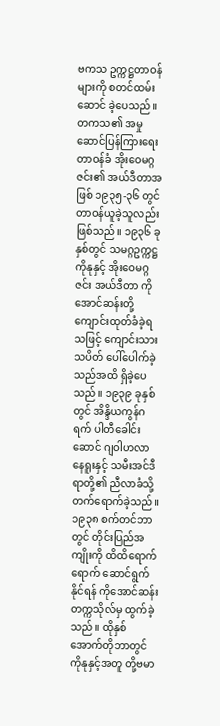ဗကသ ဥက္ကဋ္ဌတာဝန်များကို စတင်ထမ်းဆောင် ခဲ့ပေသည်။ တကသ၏ အမှုဆောင်ပြန်ကြားရေး တာဝန်ခံ အိုးဝေမဂ္ဂဇင်း၏ အယ်ဒီတာအဖြစ် ၁၉၃၅-၃၆ တွင် တာဝန်ယူခဲ့သူလည်း ဖြစ်သည်။ ၁၉၃၆ ခု နှစ်တွင် သမဂ္ဂဥက္ကဋ္ဌ ကိုနုနှင့် အိုးဝေမဂ္ဂဇင်း အယ်ဒီတာ ကိုအောင်ဆန်းတို့ ကျောင်းထုတ်ခံခဲ့ရသဖြင့် ကျောင်းသားသပိတ် ပေါ်ပေါက်ခဲ့သည်အထိ ရှိခဲ့ပေသည်။ ၁၉၃၉ ခုနှစ်တွင် အိန္ဒိယကွန်ဂရက် ပါတီခေါင်းဆောင် ဂျဝါဟလာနေရူးနှင့် သမီးအင်ဒီရာတို့၏ ညီလာခံသို့ တက်ရောက်ခဲ့သည်။ ၁၉၃၈ စက်တင်ဘာတွင် တိုင်းပြည်အကျိုးကို ထိထိရောက်ရောက် ဆောင်ရွက်နိုင်ရန် ကိုအောင်ဆန်းတက္ကသိုလ်မှ ထွက်ခဲ့သည်။ ထိုနှစ် အောက်တိုဘာတွင် ကိုနုနှင့်အတူ တို့ဗမာ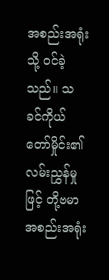အစည်းအရုံးသို့ ဝင်ခဲ့သည်။ သခင်ကိုယ်တော်မှိုင်း၏ လမ်းညွှန်မှုဖြင့် တို့ဗမာအစည်းအရုံး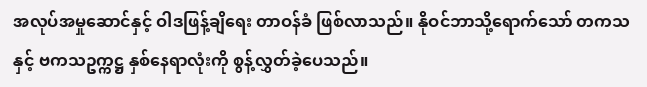အလုပ်အမှုဆောင်နှင့် ဝါဒဖြန့်ချိရေး တာဝန်ခံ ဖြစ်လာသည်။ နိုဝင်ဘာသို့ရောက်သော် တကသနှင့် ဗကသဥက္ကဋ္ဌ နှစ်နေရာလုံးကို စွန့်လွှတ်ခဲ့ပေသည်။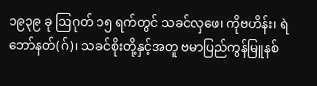၁၉၃၉ ခု ဩဂုတ် ၁၅ ရက်တွင် သခင်လှဖေ၊ ကိုဗဟိန်း၊ ရဲဘော်နတ်(ဂ်)၊ သခင်စိုးတို့နှင့်အတူ ဗမာပြည်ကွန်မြူနစ်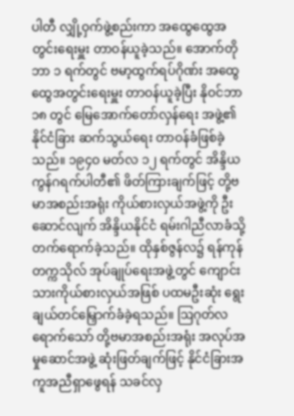ပါတီ လျှို့ဝှက်ဖွဲ့စည်းကာ အထွေထွေအတွင်းရေးမှူး တာဝန်ယူခဲ့သည်။ အောက်တိုဘာ ၁ ရက်တွင် ဗမာ့ထွက်ရပ်ဂိုဏ်း အထွေထွေအတွင်းရေးမှူး တာဝန်ယူခဲ့ပြီး နိုဝင်ဘာ ၁၈ တွင် မြေအောက်တော်လှန်ရေး အဖွဲ့၏ နိုင်ငံခြား ဆက်သွယ်ရေး တာဝန်ခံဖြစ်ခဲ့သည်။ ၁၉၄ဝ မတ်လ ၁၂ ရက်တွင် အိန္ဒိယကွန်ဂရက်ပါတီ၏ ဖိတ်ကြားချက်ဖြင့် တို့ဗမာအစည်းအရုံး ကိုယ်စားလှယ်အဖွဲ့ကို ဦးဆောင်လျက် အိန္ဒိယနိုင်ငံ ရမ်းဂါညီလာခံသို့ တက်ရောက်ခဲ့သည်။ ထိုနှစ်ဇွန်လ၌ ရန်ကုန်တက္ကသိုလ် အုပ်ချုပ်ရေးအဖွဲ့တွင် ကျောင်းသားကိုယ်စားလှယ်အဖြစ် ပထမဦးဆုံး ရွေးချယ်တင်မြှောက်ခံခဲ့ရသည်။ ဩဂုတ်လရောက်သော် တို့ဗမာအစည်းအရုံး အလုပ်အမှုဆောင်အဖွဲ့ ဆုံးဖြတ်ချက်ဖြင့် နိုင်ငံခြားအကူအညီရှာဖွေရန် သခင်လှ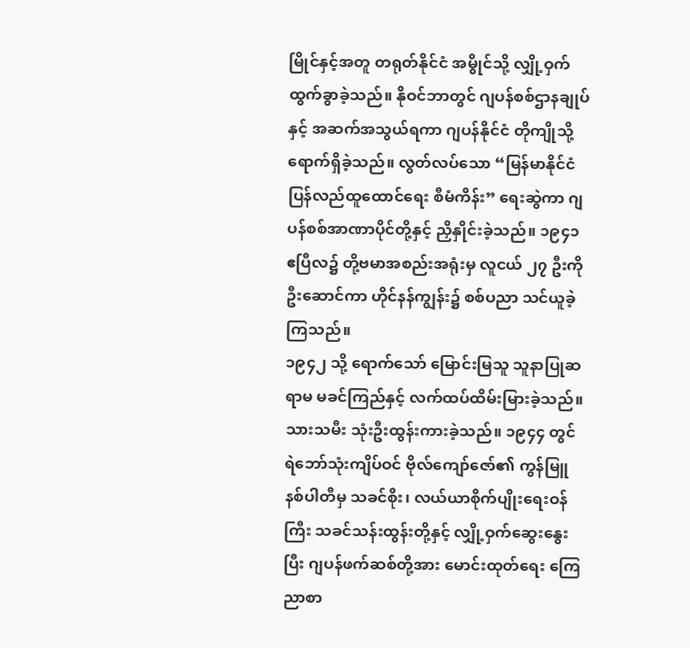မြိုင်နှင့်အတူ တရုတ်နိုင်ငံ အမွိုင်သို့ လျှို့ဝှက်ထွက်ခွာခဲ့သည်။ နိုဝင်ဘာတွင် ဂျပန်စစ်ဌာနချုပ်နှင့် အဆက်အသွယ်ရကာ ဂျပန်နိုင်ငံ တိုကျိုသို့ရောက်ရှိခဲ့သည်။ လွတ်လပ်သော “မြန်မာနိုင်ငံ ပြန်လည်ထူထောင်ရေး စီမံကိန်း” ရေးဆွဲကာ ဂျပန်စစ်အာဏာပိုင်တို့နှင့် ညှိနှိုင်းခဲ့သည်။ ၁၉၄၁ ဧပြီလ၌ တို့ဗမာအစည်းအရုံးမှ လူငယ် ၂၇ ဦးကို ဦးဆောင်ကာ ဟိုင်နန်ကျွန်း၌ စစ်ပညာ သင်ယူခဲ့ကြသည်။
၁၉၄၂ သို့ ရောက်သော် မြောင်းမြသူ သူနာပြုဆရာမ မခင်ကြည်နှင့် လက်ထပ်ထိမ်းမြားခဲ့သည်။ သားသမီး သုံးဦးထွန်းကားခဲ့သည်။ ၁၉၄၄ တွင် ရဲဘော်သုံးကျိပ်ဝင် ဗိုလ်ကျော်ဇော်၏ ကွန်မြူနစ်ပါတီမှ သခင်စိုး၊ လယ်ယာစိုက်ပျိုးရေးဝန်ကြီး သခင်သန်းထွန်းတို့နှင့် လျှို့ဝှက်ဆွေးနွေးပြီး ဂျပန်ဖက်ဆစ်တို့အား မောင်းထုတ်ရေး ကြေညာစာ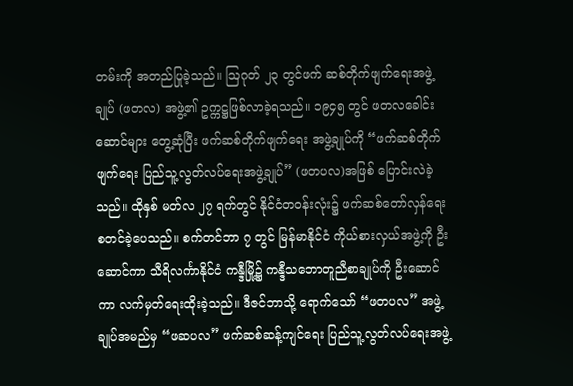တမ်းကို အတည်ပြုခဲ့သည်။ ဩဂုတ် ၂၃ တွင်ဖက် ဆစ်တိုက်ဖျက်ရေးအဖွဲ့ချုပ် (ဖတလ) အဖွဲ့၏ ဥက္ကဋ္ဌဖြစ်လာခဲ့ရသည်။ ၁၉၄၅ တွင် ဖတလခေါင်းဆောင်များ တွေ့ဆုံပြီး ဖက်ဆစ်တိုက်ဖျက်ရေး အဖွဲ့ချုပ်ကို “ဖက်ဆစ်တိုက်ဖျက်ရေး ပြည်သူ့လွတ်လပ်ရေးအဖွဲ့ချုပ်” (ဖတပလ)အဖြစ် ပြောင်းလဲခဲ့သည်။ ထိုနှစ် မတ်လ ၂၇ ရက်တွင် နိုင်ငံတဝန်းလုံး၌ ဖက်ဆစ်တော်လှန်ရေး စတင်ခဲ့ပေသည်။ စက်တင်ဘာ ၇ တွင် မြန်မာနိုင်ငံ ကိုယ်စားလှယ်အဖွဲ့ကို ဦးဆောင်ကာ သီရိလင်္ကာနိုင်ငံ ကန္ဒီမြို့၌ ကန္ဒီသဘောတူညီစာချုပ်ကို ဦးဆောင်ကာ လက်မှတ်ရေးထိုးခဲ့သည်။ ဒီဇင်ဘာသို့ ရောက်သော် “ဖတပလ” အဖွဲ့ချုပ်အမည်မှ “ဖဆပလ” ဖက်ဆစ်ဆန့်ကျင်ရေး ပြည်သူ့လွတ်လပ်ရေးအဖွဲ့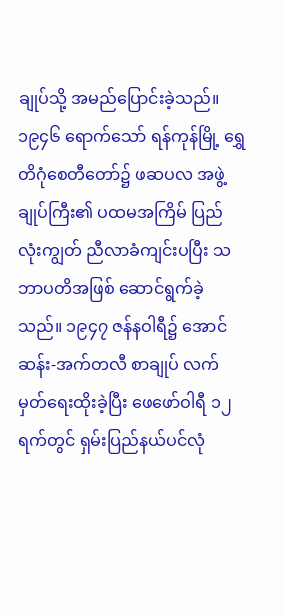ချုပ်သို့ အမည်ပြောင်းခဲ့သည်။ ၁၉၄၆ ရောက်သော် ရန်ကုန်မြို့ ရွှေတိဂုံစေတီတော်၌ ဖဆပလ အဖွဲ့ချုပ်ကြီး၏ ပထမအကြိမ် ပြည်လုံးကျွတ် ညီလာခံကျင်းပပြီး သဘာပတိအဖြစ် ဆောင်ရွက်ခဲ့သည်။ ၁၉၄၇ ဇန်နဝါရီ၌ အောင်ဆန်း-အက်တလီ စာချုပ် လက်မှတ်ရေးထိုးခဲ့ပြီး ဖေဖော်ဝါရီ ၁၂ ရက်တွင် ရှမ်းပြည်နယ်ပင်လုံ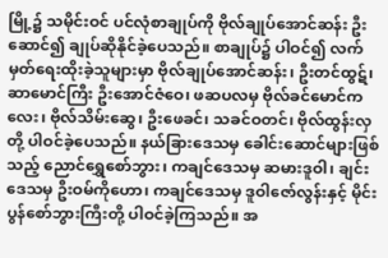မြို့၌ သမိုင်းဝင် ပင်လုံစာချုပ်ကို ဗိုလ်ချုပ်အောင်ဆန်း ဦးဆောင်၍ ချုပ်ဆိုနိုင်ခဲ့ပေသည်။ စာချုပ်၌ ပါဝင်၍ လက်မှတ်ရေးထိုးခဲ့သူများမှာ ဗိုလ်ချုပ်အောင်ဆန်း၊ ဦးတင်ထွဋ်၊ ဆာမောင်ကြီး ဦးအောင်ဇံဝေ၊ ဖဆပလမှ ဗိုလ်ခင်မောင်ကလေး၊ ဗိုလ်သိမ်းဆွေ၊ ဦးဖေခင်၊ သခင်ဝတင်၊ ဗိုလ်ထွန်းလှတို့ ပါဝင်ခဲ့ပေသည်။ နယ်ခြားဒေသမှ ခေါင်းဆောင်များဖြစ်သည့် ညောင်ရွှေစော်ဘွား၊ ကချင်ဒေသမှ ဆမားဒူဝါ၊ ချင်းဒေသမှ ဦးဝမ်ကိုဟော၊ ကချင်ဒေသမှ ဒူဝါဇော်လွန်းနှင့် မိုင်းပွန်စော်ဘွားကြီးတို့ ပါဝင်ခဲ့ကြသည်။ အ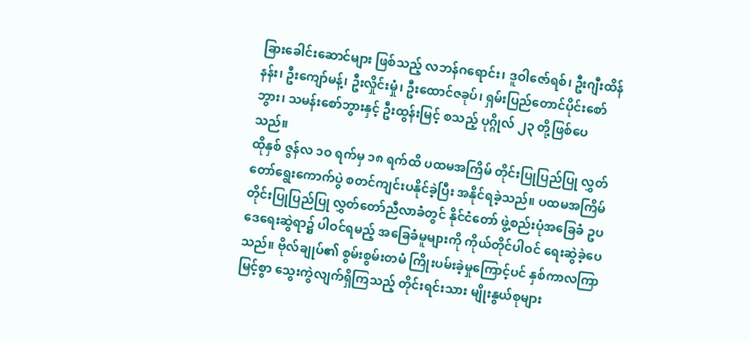ခြားခေါင်းဆောင်များ ဖြစ်သည့် လဘန်ဂရောင်း၊ ဒူဝါဇော်ရစ်၊ ဦးဂျီးထိန်နန်း၊ ဦးကျော်မန့်၊ ဦးလှိုင်းမှုံ၊ ဦးထောင်ဇခုပ်၊ ရှမ်းပြည်တောင်ပိုင်းစော်ဘွား၊ သမန်းစော်ဘွားနှင့် ဦးထွန်းမြင့် စသည့် ပုဂ္ဂိုလ် ၂၃ တို့ဖြစ်ပေသည်။
ထိုနှစ် ဇွန်လ ၁ဝ ရက်မှ ၁၈ ရက်ထိ ပထမအကြိမ် တိုင်းပြုပြည်ပြု လွှတ်တော်ရွေးကောက်ပွဲ စတင်ကျင်းပနိုင်ခဲ့ပြီး အနိုင်ရခဲ့သည်။ ပထမအကြိမ် တိုင်းပြုပြည်ပြု လွှတ်တော်ညီလာခံတွင် နိုင်ငံတော် ဖွဲ့စည်းပုံအခြေခံ ဥပဒေရေးဆွဲရာ၌ ပါဝင်ရမည့် အခြေခံမူများကို ကိုယ်တိုင်ပါဝင် ရေးဆွဲခဲ့ပေသည်။ ဗိုလ်ချုပ်၏ စွမ်းစွမ်းတမံ ကြိုးပမ်းခဲ့မှုကြောင့်ပင် နှစ်ကာလကြာမြင့်စွာ သွေးကွဲလျက်ရှိကြသည့် တိုင်းရင်းသား မျိုးနွယ်စုများ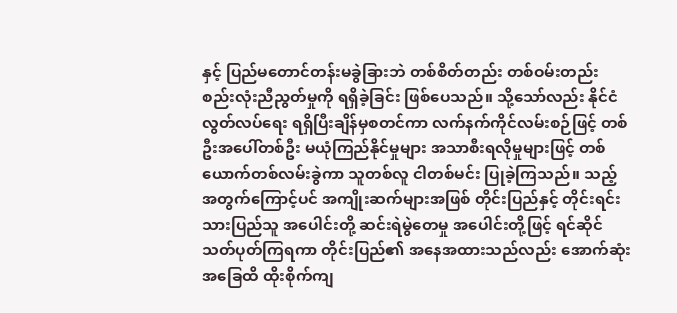နှင့် ပြည်မတောင်တန်းမခွဲခြားဘဲ တစ်စိတ်တည်း တစ်ဝမ်းတည်း စည်းလုံးညီညွတ်မှုကို ရရှိခဲ့ခြင်း ဖြစ်ပေသည်။ သို့သော်လည်း နိုင်ငံလွတ်လပ်ရေး ရရှိပြီးချိန်မှစတင်ကာ လက်နက်ကိုင်လမ်းစဉ်ဖြင့် တစ်ဦးအပေါ်တစ်ဦး မယုံကြည်နိုင်မှုများ အသာစီးရလိုမှုများဖြင့် တစ်ယောက်တစ်လမ်းခွဲကာ သူတစ်လူ ငါတစ်မင်း ပြုခဲ့ကြသည်။ သည့်အတွက်ကြောင့်ပင် အကျိုးဆက်များအဖြစ် တိုင်းပြည်နှင့် တိုင်းရင်းသားပြည်သူ အပေါင်းတို့ ဆင်းရဲမွဲတေမှု အပေါင်းတို့ဖြင့် ရင်ဆိုင်သတ်ပုတ်ကြရကာ တိုင်းပြည်၏ အနေအထားသည်လည်း အောက်ဆုံးအခြေထိ ထိုးစိုက်ကျ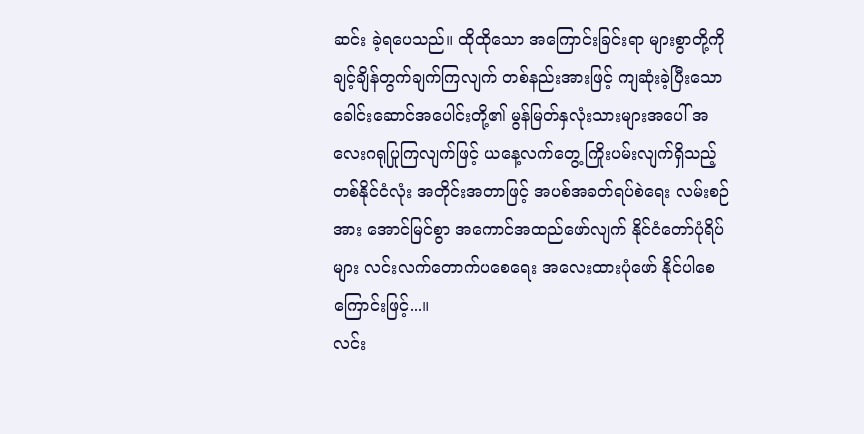ဆင်း ခဲ့ရပေသည်။ ထိုထိုသော အကြောင်းခြင်းရာ များစွာတို့ကို ချင့်ချိန်တွက်ချက်ကြလျက် တစ်နည်းအားဖြင့် ကျဆုံးခဲ့ပြီးသော ခေါင်းဆောင်အပေါင်းတို့၏ မွန်မြတ်နှလုံးသားများအပေါ် အလေးဂရုပြုကြလျက်ဖြင့် ယနေ့လက်တွေ့ ကြိုးပမ်းလျက်ရှိသည့် တစ်နိုင်ငံလုံး အတိုင်းအတာဖြင့် အပစ်အခတ်ရပ်စဲရေး လမ်းစဉ်အား အောင်မြင်စွာ အကောင်အထည်ဖော်လျက် နိုင်ငံတော်ပုံရိပ်များ လင်းလက်တောက်ပစေရေး အလေးထားပုံဖော် နိုင်ပါစေကြောင်းဖြင့်...။
လင်း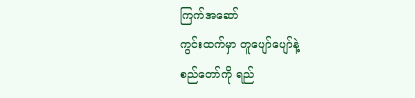ကြက်အဆော်
ကွင်းထက်မှာ တူပျော်ပျော်နဲ့
စည်တော်ကို ရည်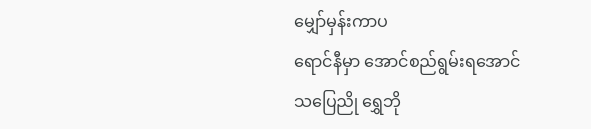မျှော်မှန်းကာပ
ရောင်နီမှာ အောင်စည်ရွမ်းရအောင်
သပြေညို ရွှေဘို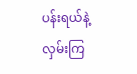ပန်းရယ်နဲ့
လှမ်းကြ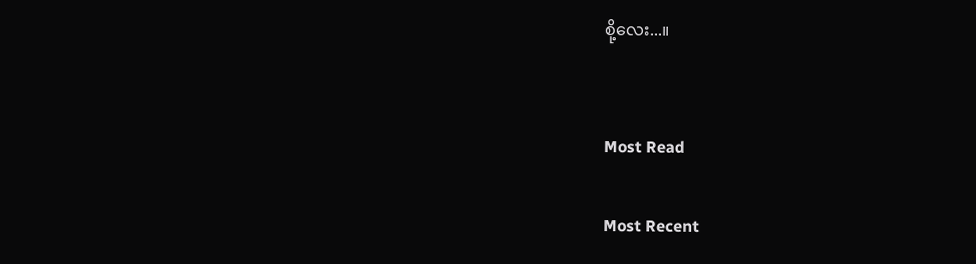စို့လေး...။


Most Read

Most Recent